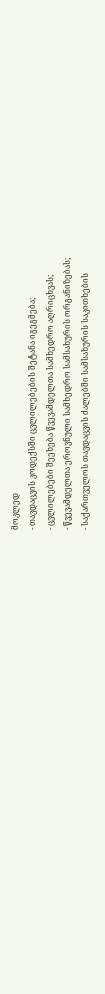მოკლედ
- თავდაცვის კოდექსში ცვლილებების შეტანა იგეგმება;
- ცვლილებები შეეხება წვევამდელთა სამხედრო აღრიცხვას;
- წვევამდელთა ეროვნული სამხედრო სამსახურის ორგანიზებას;
- საქართველოს თავდაცვის ძალებში სამსახურის საკითხების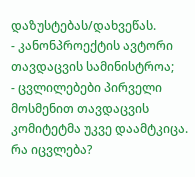დაზუსტებას/დახვეწას.
- კანონპროექტის ავტორი თავდაცვის სამინისტროა;
- ცვლილებები პირველი მოსმენით თავდაცვის კომიტეტმა უკვე დაამტკიცა.
რა იცვლება?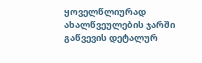ყოველწლიურად ახალწვეულების ჯარში გაწვევის დეტალურ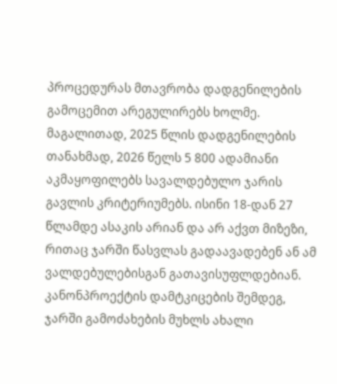პროცედურას მთავრობა დადგენილების გამოცემით არეგულირებს ხოლმე. მაგალითად, 2025 წლის დადგენილების თანახმად, 2026 წელს 5 800 ადამიანი აკმაყოფილებს სავალდებულო ჯარის გავლის კრიტერიუმებს. ისინი 18-დან 27 წლამდე ასაკის არიან და არ აქვთ მიზეზი, რითაც ჯარში წასვლას გადაავადებენ ან ამ ვალდებულებისგან გათავისუფლდებიან.
კანონპროექტის დამტკიცების შემდეგ, ჯარში გამოძახების მუხლს ახალი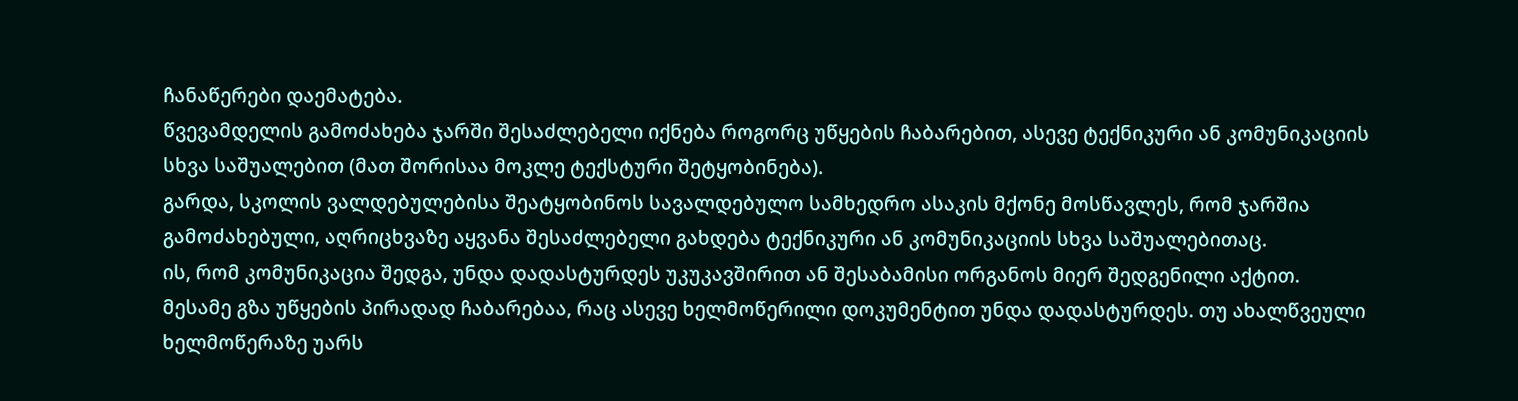ჩანაწერები დაემატება.
წვევამდელის გამოძახება ჯარში შესაძლებელი იქნება როგორც უწყების ჩაბარებით, ასევე ტექნიკური ან კომუნიკაციის სხვა საშუალებით (მათ შორისაა მოკლე ტექსტური შეტყობინება).
გარდა, სკოლის ვალდებულებისა შეატყობინოს სავალდებულო სამხედრო ასაკის მქონე მოსწავლეს, რომ ჯარშია გამოძახებული, აღრიცხვაზე აყვანა შესაძლებელი გახდება ტექნიკური ან კომუნიკაციის სხვა საშუალებითაც.
ის, რომ კომუნიკაცია შედგა, უნდა დადასტურდეს უკუკავშირით ან შესაბამისი ორგანოს მიერ შედგენილი აქტით.
მესამე გზა უწყების პირადად ჩაბარებაა, რაც ასევე ხელმოწერილი დოკუმენტით უნდა დადასტურდეს. თუ ახალწვეული ხელმოწერაზე უარს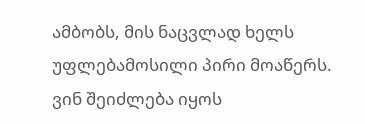ამბობს, მის ნაცვლად ხელს უფლებამოსილი პირი მოაწერს.
ვინ შეიძლება იყოს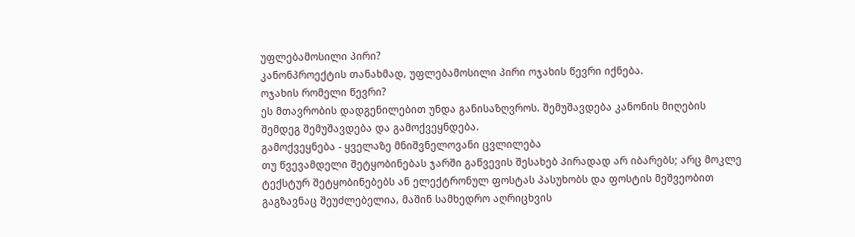უფლებამოსილი პირი?
კანონპროექტის თანახმად, უფლებამოსილი პირი ოჯახის წევრი იქნება.
ოჯახის რომელი წევრი?
ეს მთავრობის დადგენილებით უნდა განისაზღვროს. შემუშავდება კანონის მიღების შემდეგ შემუშავდება და გამოქვეყნდება.
გამოქვეყნება - ყველაზე მნიშვნელოვანი ცვლილება
თუ წვევამდელი შეტყობინებას ჯარში გაწვევის შესახებ პირადად არ იბარებს; არც მოკლე ტექსტურ შეტყობინებებს ან ელექტრონულ ფოსტას პასუხობს და ფოსტის მეშვეობით გაგზავნაც შეუძლებელია, მაშინ სამხედრო აღრიცხვის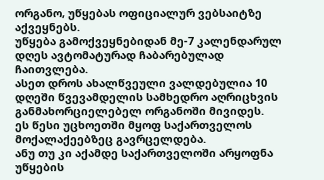ორგანო, უწყებას ოფიციალურ ვებსაიტზე აქვეყნებს.
უწყება გამოქვეყნებიდან მე-7 კალენდარულ დღეს ავტომატურად ჩაბარებულად ჩაითვლება.
ასეთ დროს ახალწვეული ვალდებულია 10 დღეში წვევამდელის სამხედრო აღრიცხვის განმახორციელებელ ორგანოში მივიდეს.
ეს წესი უცხოეთში მყოფ საქართველოს მოქალაქეებზეც გავრცელდება.
ანუ თუ კი აქამდე საქართველოში არყოფნა უწყების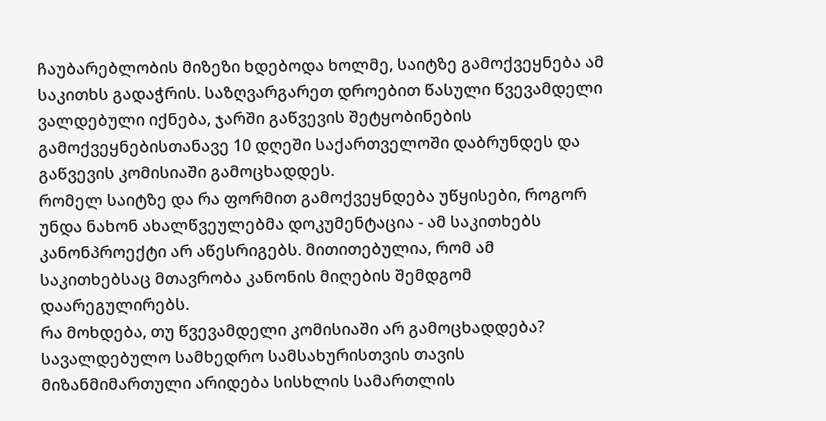ჩაუბარებლობის მიზეზი ხდებოდა ხოლმე, საიტზე გამოქვეყნება ამ საკითხს გადაჭრის. საზღვარგარეთ დროებით წასული წვევამდელი ვალდებული იქნება, ჯარში გაწვევის შეტყობინების გამოქვეყნებისთანავე 10 დღეში საქართველოში დაბრუნდეს და გაწვევის კომისიაში გამოცხადდეს.
რომელ საიტზე და რა ფორმით გამოქვეყნდება უწყისები, როგორ უნდა ნახონ ახალწვეულებმა დოკუმენტაცია - ამ საკითხებს კანონპროექტი არ აწესრიგებს. მითითებულია, რომ ამ საკითხებსაც მთავრობა კანონის მიღების შემდგომ დაარეგულირებს.
რა მოხდება, თუ წვევამდელი კომისიაში არ გამოცხადდება?
სავალდებულო სამხედრო სამსახურისთვის თავის მიზანმიმართული არიდება სისხლის სამართლის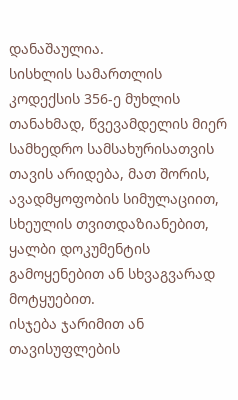დანაშაულია.
სისხლის სამართლის კოდექსის 356-ე მუხლის თანახმად, წვევამდელის მიერ სამხედრო სამსახურისათვის თავის არიდება, მათ შორის, ავადმყოფობის სიმულაციით, სხეულის თვითდაზიანებით, ყალბი დოკუმენტის გამოყენებით ან სხვაგვარად მოტყუებით.
ისჯება ჯარიმით ან თავისუფლების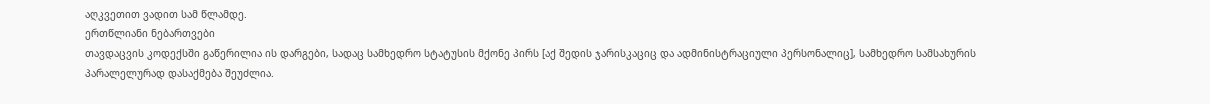აღკვეთით ვადით სამ წლამდე.
ერთწლიანი ნებართვები
თავდაცვის კოდექსში გაწერილია ის დარგები, სადაც სამხედრო სტატუსის მქონე პირს [აქ შედის ჯარისკაციც და ადმინისტრაციული პერსონალიც], სამხედრო სამსახურის პარალელურად დასაქმება შეუძლია.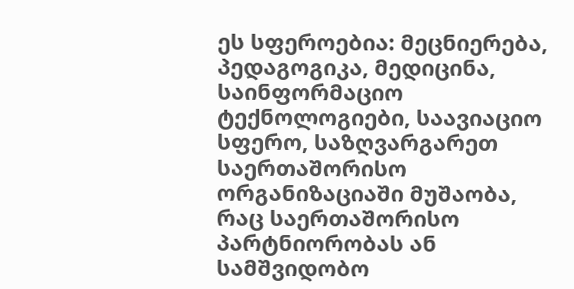ეს სფეროებია: მეცნიერება, პედაგოგიკა, მედიცინა, საინფორმაციო ტექნოლოგიები, საავიაციო სფერო, საზღვარგარეთ საერთაშორისო ორგანიზაციაში მუშაობა, რაც საერთაშორისო პარტნიორობას ან სამშვიდობო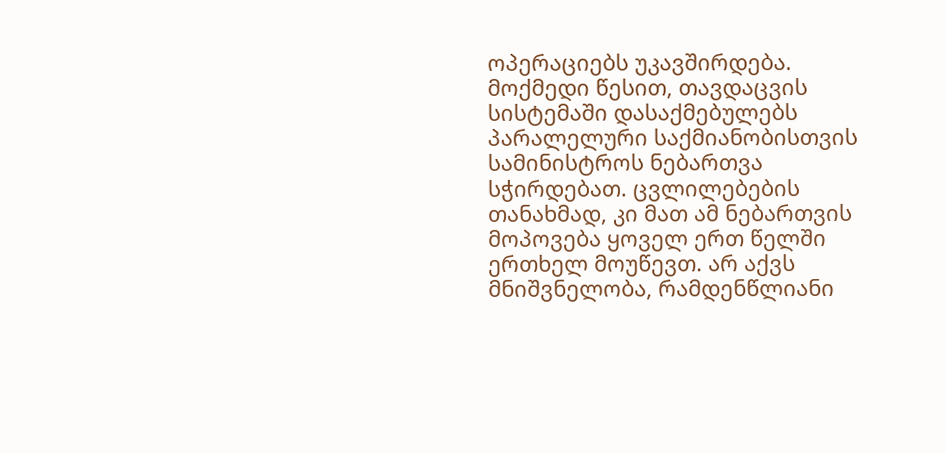ოპერაციებს უკავშირდება.
მოქმედი წესით, თავდაცვის სისტემაში დასაქმებულებს პარალელური საქმიანობისთვის სამინისტროს ნებართვა სჭირდებათ. ცვლილებების თანახმად, კი მათ ამ ნებართვის მოპოვება ყოველ ერთ წელში ერთხელ მოუწევთ. არ აქვს მნიშვნელობა, რამდენწლიანი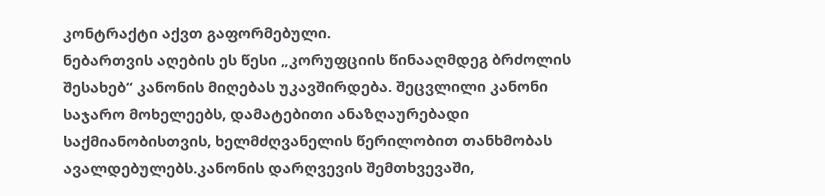კონტრაქტი აქვთ გაფორმებული.
ნებართვის აღების ეს წესი „კორუფციის წინააღმდეგ ბრძოლის შესახებ“ კანონის მიღებას უკავშირდება. შეცვლილი კანონი საჯარო მოხელეებს, დამატებითი ანაზღაურებადი საქმიანობისთვის, ხელმძღვანელის წერილობით თანხმობას ავალდებულებს.კანონის დარღვევის შემთხვევაში,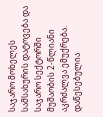საჯარო მოხელეს სამსახურის დატოვება და საჯარო სექტორში მუშაობის 2-წლიანი აკრძალვა ემუქრება. დაწესებულია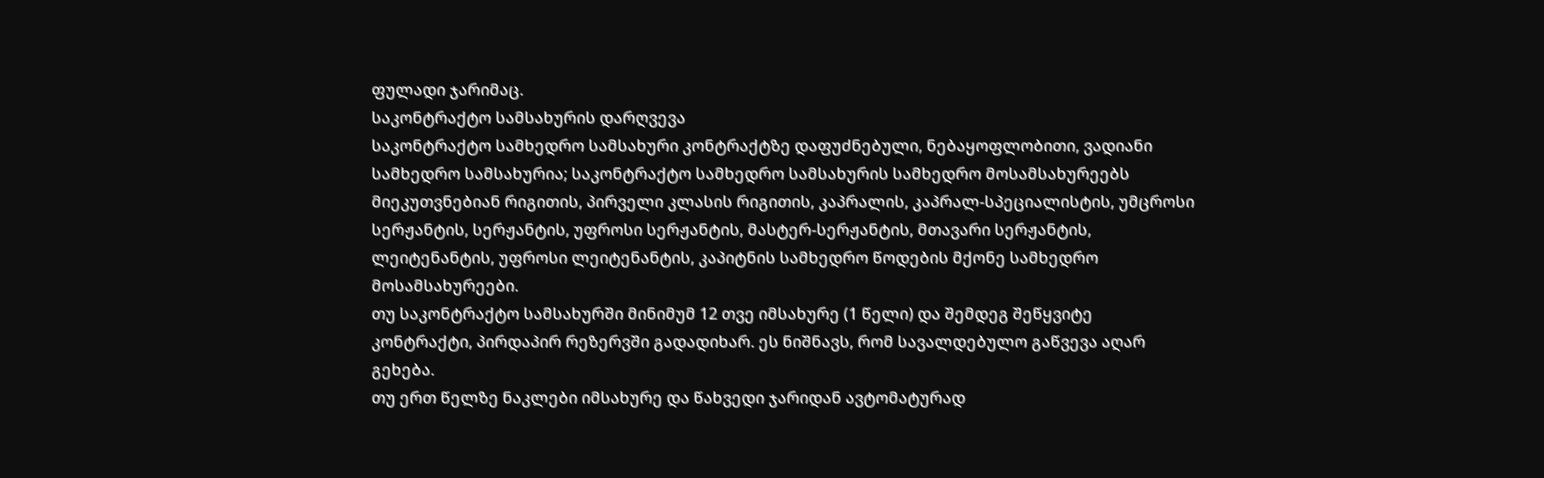ფულადი ჯარიმაც.
საკონტრაქტო სამსახურის დარღვევა
საკონტრაქტო სამხედრო სამსახური კონტრაქტზე დაფუძნებული, ნებაყოფლობითი, ვადიანი სამხედრო სამსახურია; საკონტრაქტო სამხედრო სამსახურის სამხედრო მოსამსახურეებს მიეკუთვნებიან რიგითის, პირველი კლასის რიგითის, კაპრალის, კაპრალ-სპეციალისტის, უმცროსი სერჟანტის, სერჟანტის, უფროსი სერჟანტის, მასტერ-სერჟანტის, მთავარი სერჟანტის, ლეიტენანტის, უფროსი ლეიტენანტის, კაპიტნის სამხედრო წოდების მქონე სამხედრო მოსამსახურეები.
თუ საკონტრაქტო სამსახურში მინიმუმ 12 თვე იმსახურე (1 წელი) და შემდეგ შეწყვიტე კონტრაქტი, პირდაპირ რეზერვში გადადიხარ. ეს ნიშნავს, რომ სავალდებულო გაწვევა აღარ გეხება.
თუ ერთ წელზე ნაკლები იმსახურე და წახვედი ჯარიდან ავტომატურად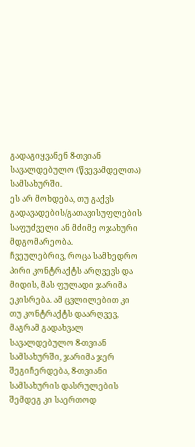გადაგიყვანენ 8-თვიან სავალდებულო (წვევამდელთა) სამსახურში.
ეს არ მოხდება, თუ გაქვს გადავადების/გათავისუფლების საფუძველი ან მძიმე ოჯახური მდგომარეობა.
ჩვეულებრივ, როცა სამხედრო პირი კონტრაქტს არღვევს და მიდის, მას ფულადი ჯარიმა ეკისრება. ამ ცვლილებით კი თუ კონტრაქტს დაარღვევ, მაგრამ გადახვალ სავალდებულო 8-თვიან სამსახურში, ჯარიმა ჯერ შეგიჩერდება, 8-თვიანი სამსახურის დასრულების შემდეგ კი საერთოდ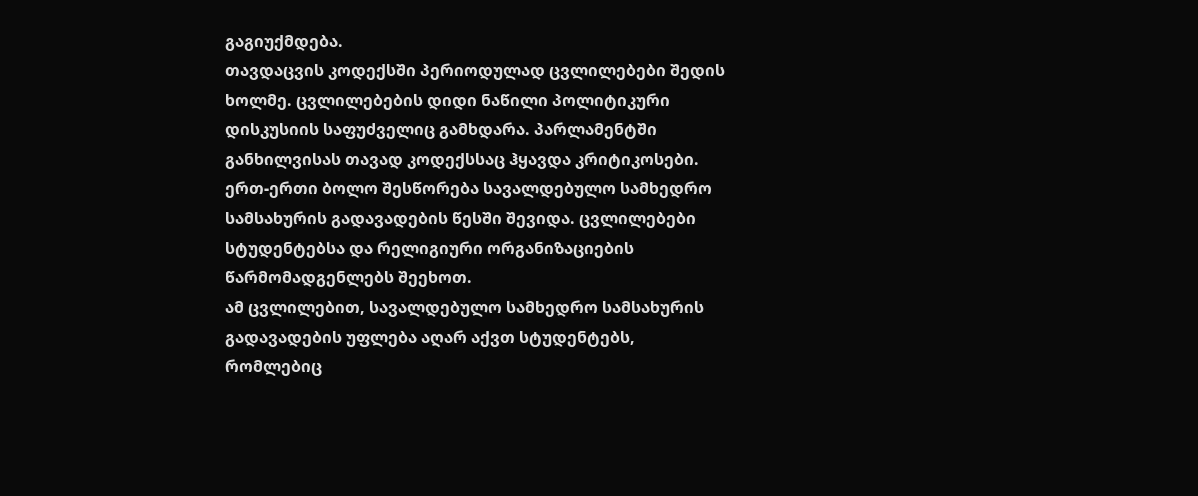გაგიუქმდება.
თავდაცვის კოდექსში პერიოდულად ცვლილებები შედის ხოლმე. ცვლილებების დიდი ნაწილი პოლიტიკური დისკუსიის საფუძველიც გამხდარა. პარლამენტში განხილვისას თავად კოდექსსაც ჰყავდა კრიტიკოსები.
ერთ-ერთი ბოლო შესწორება სავალდებულო სამხედრო სამსახურის გადავადების წესში შევიდა. ცვლილებები სტუდენტებსა და რელიგიური ორგანიზაციების წარმომადგენლებს შეეხოთ.
ამ ცვლილებით, სავალდებულო სამხედრო სამსახურის გადავადების უფლება აღარ აქვთ სტუდენტებს, რომლებიც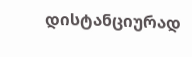დისტანციურად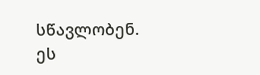სწავლობენ. ეს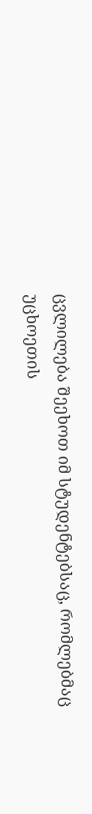ცვლილება შეეხოთ იმ სტუდენტებსაც, რომლებმაც უცხოეთის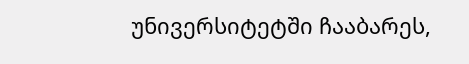უნივერსიტეტში ჩააბარეს,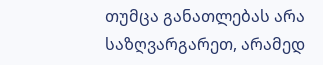თუმცა განათლებას არა საზღვარგარეთ, არამედ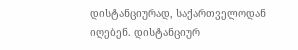დისტანციურად, საქართველოდან იღებენ. დისტანციურ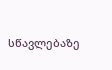სწავლებაზე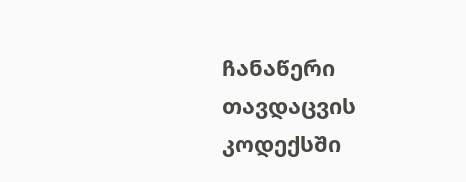ჩანაწერი თავდაცვის კოდექსში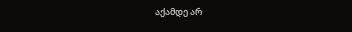აქამდე არ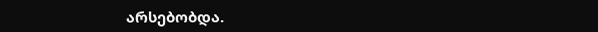არსებობდა.